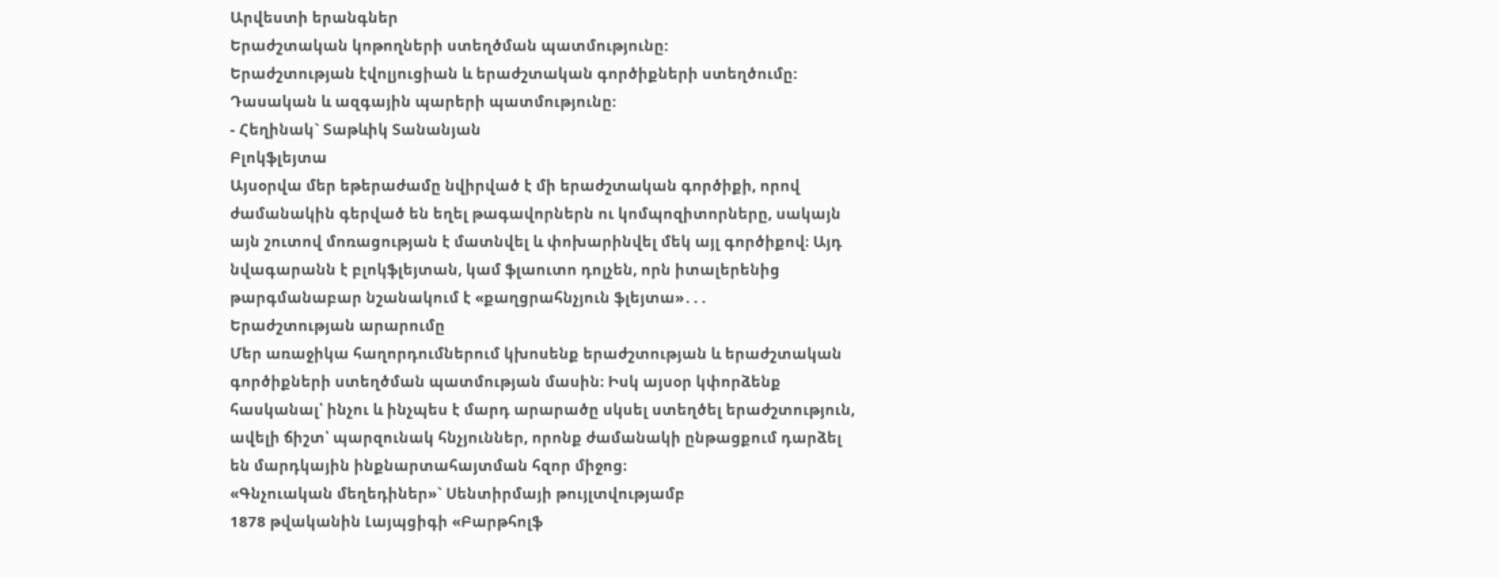Արվեստի երանգներ
Երաժշտական կոթողների ստեղծման պատմությունը:
Երաժշտության էվոլյուցիան և երաժշտական գործիքների ստեղծումը:
Դասական և ազգային պարերի պատմությունը:
- Հեղինակ` Տաթևիկ Տանանյան
Բլոկֆլեյտա
Այսօրվա մեր եթերաժամը նվիրված է մի երաժշտական գործիքի, որով ժամանակին գերված են եղել թագավորներն ու կոմպոզիտորները, սակայն այն շուտով մոռացության է մատնվել և փոխարինվել մեկ այլ գործիքով։ Այդ նվագարանն է բլոկֆլեյտան, կամ ֆլաուտո դոլչեն, որն իտալերենից թարգմանաբար նշանակում է «քաղցրահնչյուն ֆլեյտա»․․․
Երաժշտության արարումը
Մեր առաջիկա հաղորդումներում կխոսենք երաժշտության և երաժշտական գործիքների ստեղծման պատմության մասին։ Իսկ այսօր կփորձենք հասկանալ՝ ինչու և ինչպես է մարդ արարածը սկսել ստեղծել երաժշտություն, ավելի ճիշտ՝ պարզունակ հնչյուններ, որոնք ժամանակի ընթացքում դարձել են մարդկային ինքնարտահայտման հզոր միջոց։
«Գնչուական մեղեդիներ»` Սենտիրմայի թույլտվությամբ
1878 թվականին Լայպցիգի «Բարթհոլֆ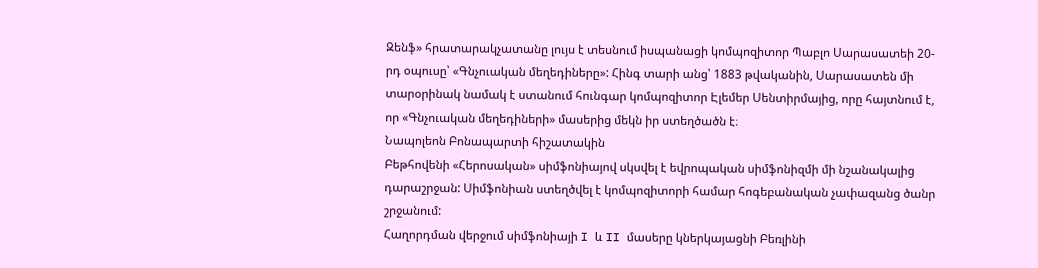Զենֆ» հրատարակչատանը լույս է տեսնում իսպանացի կոմպոզիտոր Պաբլո Սարասատեի 20-րդ օպուսը՝ «Գնչուական մեղեդիները»: Հինգ տարի անց՝ 1883 թվականին, Սարասատեն մի տարօրինակ նամակ է ստանում հունգար կոմպոզիտոր Էլեմեր Սենտիրմայից, որը հայտնում է, որ «Գնչուական մեղեդիների» մասերից մեկն իր ստեղծածն է։
Նապոլեոն Բոնապարտի հիշատակին
Բեթհովենի «Հերոսական» սիմֆոնիայով սկսվել է եվրոպական սիմֆոնիզմի մի նշանակալից դարաշրջան: Սիմֆոնիան ստեղծվել է կոմպոզիտորի համար հոգեբանական չափազանց ծանր շրջանում:
Հաղորդման վերջում սիմֆոնիայի I և II մասերը կներկայացնի Բեռլինի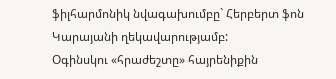ֆիլհարմոնիկ նվագախումբը` Հերբերտ ֆոն Կարայանի ղեկավարությամբ:
Օգինսկու «հրաժեշտը» հայրենիքին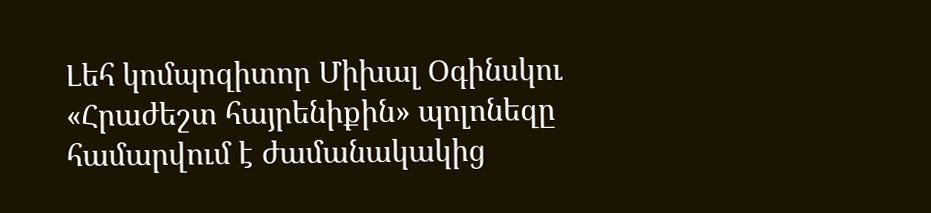Լեհ կոմպոզիտոր Միխալ Օգինսկու «Հրաժեշտ հայրենիքին» պոլոնեզը համարվում է ժամանակակից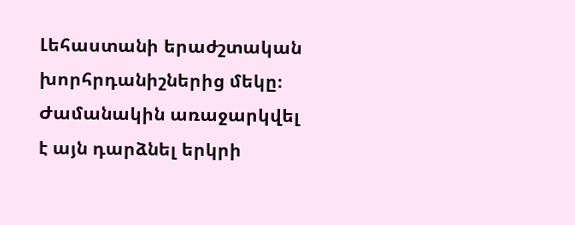Լեհաստանի երաժշտական խորհրդանիշներից մեկը։ Ժամանակին առաջարկվել է այն դարձնել երկրի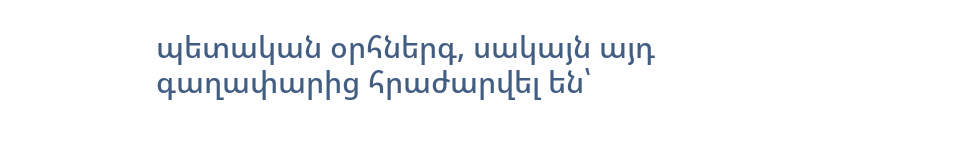պետական օրհներգ, սակայն այդ գաղափարից հրաժարվել են՝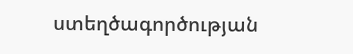ստեղծագործության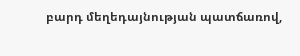բարդ մեղեդայնության պատճառով,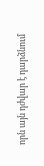որն այն դժվար է դարձնում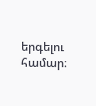երգելու համար։